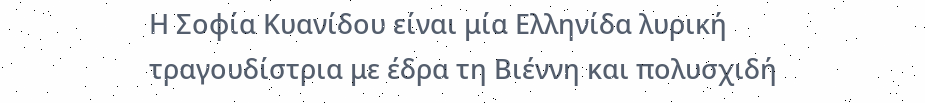Η Σοφία Κυανίδου είναι μία Ελληνίδα λυρική τραγουδίστρια με έδρα τη Βιέννη και πολυσχιδή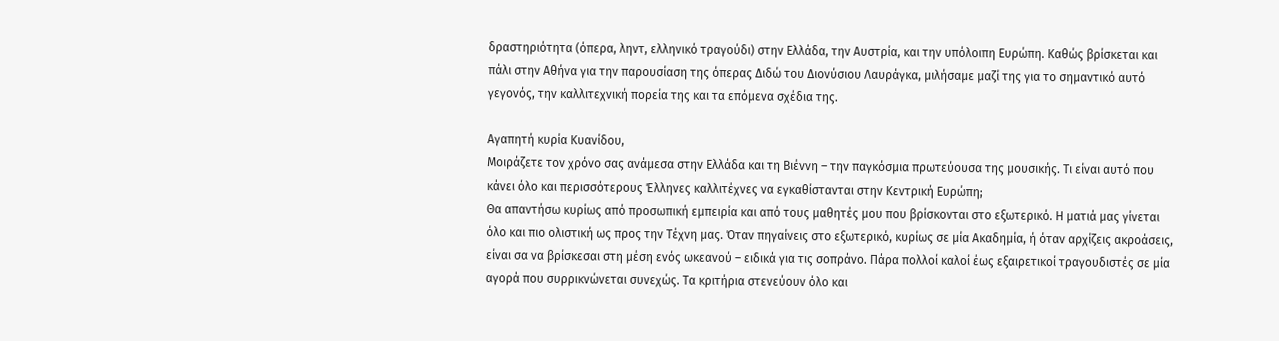δραστηριότητα (όπερα, ληντ, ελληνικό τραγούδι) στην Ελλάδα, την Αυστρία, και την υπόλοιπη Ευρώπη. Καθώς βρίσκεται και πάλι στην Αθήνα για την παρουσίαση της όπερας Διδώ του Διονύσιου Λαυράγκα, μιλήσαμε μαζί της για το σημαντικό αυτό γεγονός, την καλλιτεχνική πορεία της και τα επόμενα σχέδια της.

Αγαπητή κυρία Κυανίδου,
Μοιράζετε τον χρόνο σας ανάμεσα στην Ελλάδα και τη Βιέννη – την παγκόσμια πρωτεύουσα της μουσικής. Τι είναι αυτό που κάνει όλο και περισσότερους Έλληνες καλλιτέχνες να εγκαθίστανται στην Κεντρική Ευρώπη;
Θα απαντήσω κυρίως από προσωπική εμπειρία και από τους μαθητές μου που βρίσκονται στο εξωτερικό. Η ματιά μας γίνεται όλο και πιο ολιστική ως προς την Τέχνη μας. Όταν πηγαίνεις στο εξωτερικό, κυρίως σε μία Ακαδημία, ή όταν αρχίζεις ακροάσεις, είναι σα να βρίσκεσαι στη μέση ενός ωκεανού – ειδικά για τις σοπράνο. Πάρα πολλοί καλοί έως εξαιρετικοί τραγουδιστές σε μία αγορά που συρρικνώνεται συνεχώς. Τα κριτήρια στενεύουν όλο και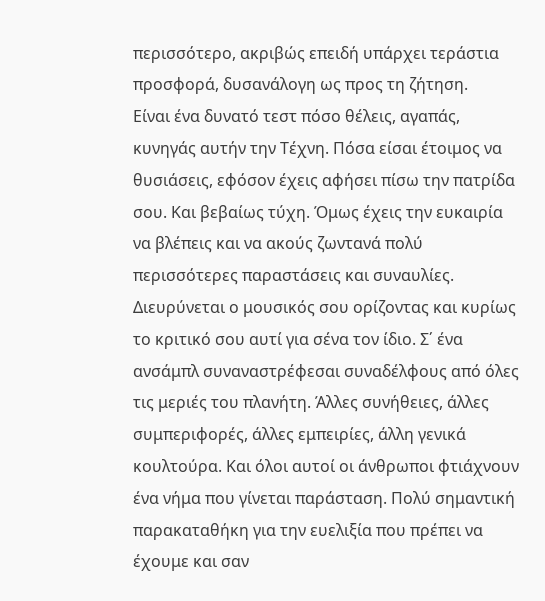περισσότερο, ακριβώς επειδή υπάρχει τεράστια προσφορά, δυσανάλογη ως προς τη ζήτηση.
Είναι ένα δυνατό τεστ πόσο θέλεις, αγαπάς, κυνηγάς αυτήν την Τέχνη. Πόσα είσαι έτοιμος να θυσιάσεις, εφόσον έχεις αφήσει πίσω την πατρίδα σου. Και βεβαίως τύχη. Όμως έχεις την ευκαιρία να βλέπεις και να ακούς ζωντανά πολύ περισσότερες παραστάσεις και συναυλίες. Διευρύνεται ο μουσικός σου ορίζοντας και κυρίως το κριτικό σου αυτί για σένα τον ίδιο. Σ΄ ένα ανσάμπλ συναναστρέφεσαι συναδέλφους από όλες τις μεριές του πλανήτη. Άλλες συνήθειες, άλλες συμπεριφορές, άλλες εμπειρίες, άλλη γενικά κουλτούρα. Και όλοι αυτοί οι άνθρωποι φτιάχνουν ένα νήμα που γίνεται παράσταση. Πολύ σημαντική παρακαταθήκη για την ευελιξία που πρέπει να έχουμε και σαν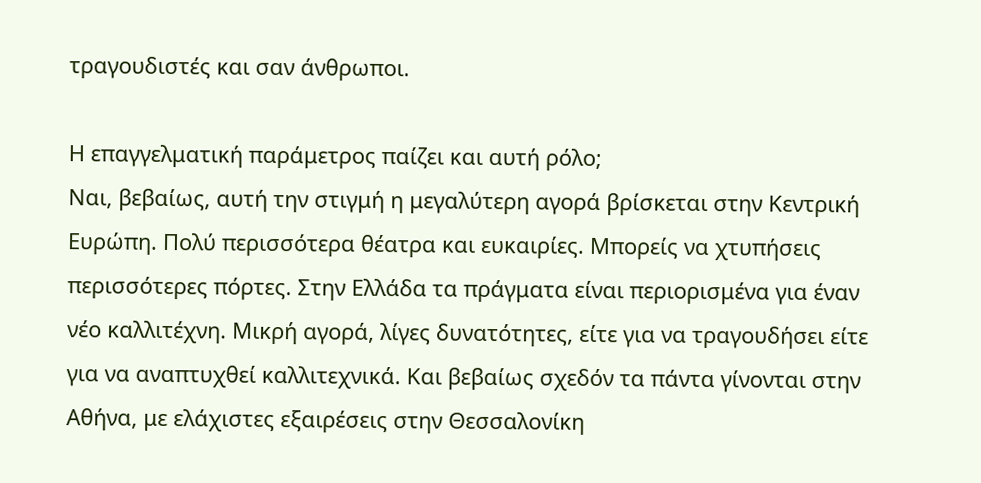τραγουδιστές και σαν άνθρωποι.

Η επαγγελματική παράμετρος παίζει και αυτή ρόλο;
Ναι, βεβαίως, αυτή την στιγμή η μεγαλύτερη αγορά βρίσκεται στην Κεντρική Ευρώπη. Πολύ περισσότερα θέατρα και ευκαιρίες. Μπορείς να χτυπήσεις περισσότερες πόρτες. Στην Ελλάδα τα πράγματα είναι περιορισμένα για έναν νέο καλλιτέχνη. Μικρή αγορά, λίγες δυνατότητες, είτε για να τραγουδήσει είτε για να αναπτυχθεί καλλιτεχνικά. Και βεβαίως σχεδόν τα πάντα γίνονται στην Αθήνα, με ελάχιστες εξαιρέσεις στην Θεσσαλονίκη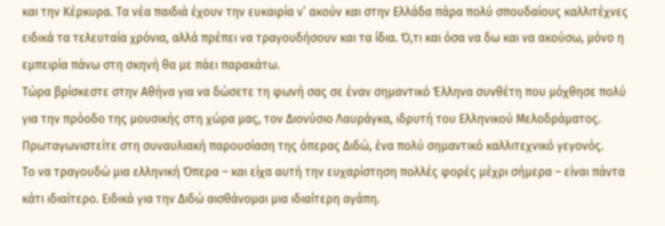και την Κέρκυρα. Τα νέα παιδιά έχουν την ευκαιρία ν’ ακούν και στην Ελλάδα πάρα πολύ σπουδαίους καλλιτέχνες ειδικά τα τελευταία χρόνια, αλλά πρέπει να τραγουδήσουν και τα ίδια. Ό,τι και όσα να δω και να ακούσω, μόνο η εμπειρία πάνω στη σκηνή θα με πάει παρακάτω.
Τώρα βρίσκεστε στην Αθήνα για να δώσετε τη φωνή σας σε έναν σημαντικό Έλληνα συνθέτη που μόχθησε πολύ για την πρόοδο της μουσικής στη χώρα μας, τον Διονύσιο Λαυράγκα, ιδρυτή του Ελληνικού Μελοδράματος. Πρωταγωνιστείτε στη συναυλιακή παρουσίαση της όπερας Διδώ, ένα πολύ σημαντικό καλλιτεχνικό γεγονός.
Το να τραγουδώ μια ελληνική Όπερα – και είχα αυτή την ευχαρίστηση πολλές φορές μέχρι σήμερα – είναι πάντα κάτι ιδιαίτερο. Ειδικά για την Διδώ αισθάνομαι μια ιδιαίτερη αγάπη.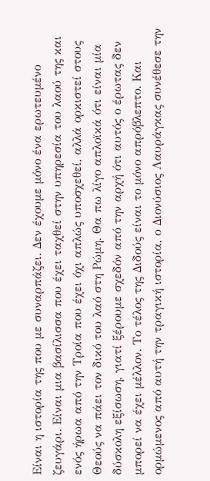Είναι η ιστορία της που με συναρπάζει. Δεν έχουμε μόνο ένα ερωτευμένο ζευγάρι. Είναι μια βασίλισσα που έχει ταχθεί στην υπηρεσία του λαού της και ενός ήρωα από την Τροία που έχει όχι απλώς υποσχεθεί, αλλά ορκιστεί στους Θεούς να πάει τον δικό του λαό στη Ρώμη. Θα πω λίγο απλοϊκά ότι είναι μία δύσκολη εξίσωση, γιατί ξέρουμε σχεδόν από την αρχή ότι αυτός ο έρωτας δεν μπορεί να έχει μέλλον. Το τέλος της Διδούς είναι το μόνο απρόβλεπτο. Και ορμώμενος από αυτή την τραγική ιστορία, ο Διονύσιος Λαυράγκας συνέθεσε την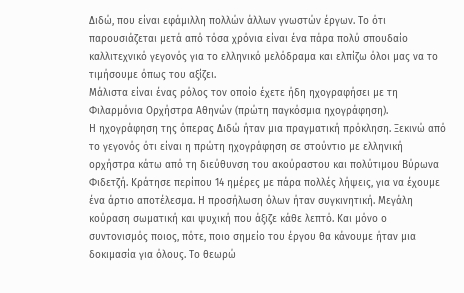Διδώ, που είναι εφάμιλλη πολλών άλλων γνωστών έργων. Το ότι παρουσιάζεται μετά από τόσα χρόνια είναι ένα πάρα πολύ σπουδαίο καλλιτεχνικό γεγονός για το ελληνικό μελόδραμα και ελπίζω όλοι μας να το τιμήσουμε όπως του αξίζει.
Μάλιστα είναι ένας ρόλος τον οποίο έχετε ήδη ηχογραφήσει με τη Φιλαρμόνια Ορχήστρα Αθηνών (πρώτη παγκόσμια ηχογράφηση).
Η ηχογράφηση της όπερας Διδώ ήταν μια πραγματική πρόκληση. Ξεκινώ από το γεγονός ότι είναι η πρώτη ηχογράφηση σε στούντιο με ελληνική ορχήστρα κάτω από τη διεύθυνση του ακούραστου και πολύτιμου Βύρωνα Φιδετζή. Κράτησε περίπου 14 ημέρες με πάρα πολλές λήψεις, για να έχουμε ένα άρτιο αποτέλεσμα. Η προσήλωση όλων ήταν συγκινητική. Μεγάλη κούραση σωματική και ψυχική που άξιζε κάθε λεπτό. Και μόνο ο συντονισμός ποιος, πότε, ποιο σημείο του έργου θα κάνουμε ήταν μια δοκιμασία για όλους. Το θεωρώ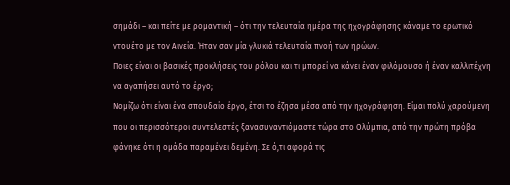σημάδι – και πείτε με ρομαντική – ότι την τελευταία ημέρα της ηχογράφησης κάναμε το ερωτικό ντουέτο με τον Αινεία. Ήταν σαν μία γλυκιά τελευταία πνοή των ηρώων.
Ποιες είναι οι βασικές προκλήσεις του ρόλου και τι μπορεί να κάνει έναν φιλόμουσο ή έναν καλλιτέχνη να αγαπήσει αυτό το έργο;
Νομίζω ότι είναι ένα σπουδαίο έργο, έτσι το έζησα μέσα από την ηχογράφηση. Είμαι πολύ χαρούμενη που οι περισσότεροι συντελεστές ξανασυναντιόμαστε τώρα στο Ολύμπια, από την πρώτη πρόβα φάνηκε ότι η ομάδα παραμένει δεμένη. Σε ό,τι αφορά τις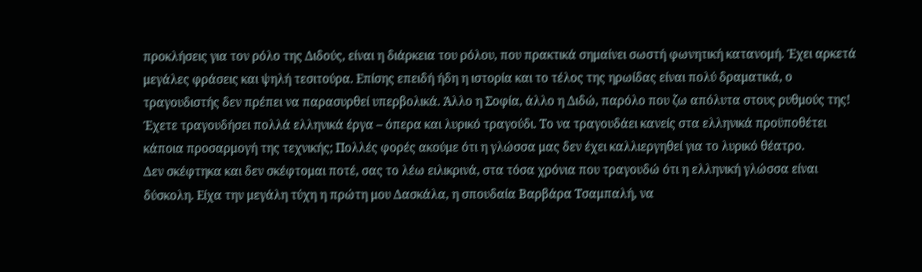προκλήσεις για τον ρόλο της Διδούς, είναι η διάρκεια του ρόλου, που πρακτικά σημαίνει σωστή φωνητική κατανομή. Έχει αρκετά μεγάλες φράσεις και ψηλή τεσιτούρα. Επίσης επειδή ήδη η ιστορία και το τέλος της ηρωίδας είναι πολύ δραματικά, ο τραγουδιστής δεν πρέπει να παρασυρθεί υπερβολικά. Άλλο η Σοφία, άλλο η Διδώ, παρόλο που ζω απόλυτα στους ρυθμούς της!
Έχετε τραγουδήσει πολλά ελληνικά έργα – όπερα και λυρικό τραγούδι. Το να τραγουδάει κανείς στα ελληνικά προϋποθέτει κάποια προσαρμογή της τεχνικής; Πολλές φορές ακούμε ότι η γλώσσα μας δεν έχει καλλιεργηθεί για το λυρικό θέατρο.
Δεν σκέφτηκα και δεν σκέφτομαι ποτέ, σας το λέω ειλικρινά, στα τόσα χρόνια που τραγουδώ ότι η ελληνική γλώσσα είναι δύσκολη. Είχα την μεγάλη τύχη η πρώτη μου Δασκάλα, η σπουδαία Βαρβάρα Τσαμπαλή, να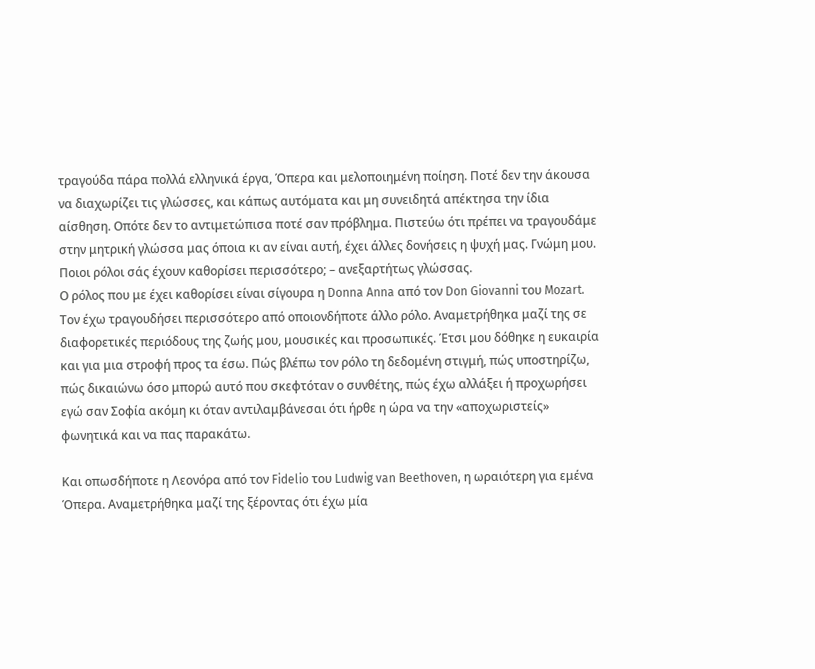τραγούδα πάρα πολλά ελληνικά έργα, Όπερα και μελοποιημένη ποίηση. Ποτέ δεν την άκουσα να διαχωρίζει τις γλώσσες, και κάπως αυτόματα και μη συνειδητά απέκτησα την ίδια αίσθηση. Οπότε δεν το αντιμετώπισα ποτέ σαν πρόβλημα. Πιστεύω ότι πρέπει να τραγουδάμε στην μητρική γλώσσα μας όποια κι αν είναι αυτή, έχει άλλες δονήσεις η ψυχή μας. Γνώμη μου.
Ποιοι ρόλοι σάς έχουν καθορίσει περισσότερο; – ανεξαρτήτως γλώσσας.
Ο ρόλος που με έχει καθορίσει είναι σίγουρα η Donna Anna από τον Don Giovanni του Mozart. Τον έχω τραγουδήσει περισσότερο από οποιονδήποτε άλλο ρόλο. Αναμετρήθηκα μαζί της σε διαφορετικές περιόδους της ζωής μου, μουσικές και προσωπικές. Έτσι μου δόθηκε η ευκαιρία και για μια στροφή προς τα έσω. Πώς βλέπω τον ρόλο τη δεδομένη στιγμή, πώς υποστηρίζω, πώς δικαιώνω όσο μπορώ αυτό που σκεφτόταν ο συνθέτης, πώς έχω αλλάξει ή προχωρήσει εγώ σαν Σοφία ακόμη κι όταν αντιλαμβάνεσαι ότι ήρθε η ώρα να την «αποχωριστείς» φωνητικά και να πας παρακάτω.

Και οπωσδήποτε η Λεονόρα από τον Fidelio του Ludwig van Beethoven, η ωραιότερη για εμένα Όπερα. Αναμετρήθηκα μαζί της ξέροντας ότι έχω μία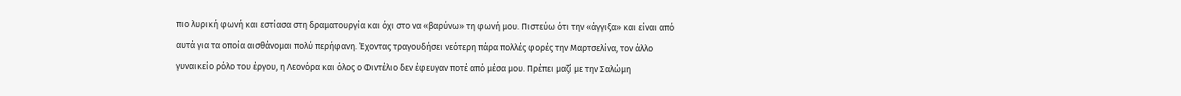πιο λυρική φωνή και εστίασα στη δραματουργία και όχι στο να «βαρύνω» τη φωνή μου. Πιστεύω ότι την «άγγιξα» και είναι από αυτά για τα οποία αισθάνομαι πολύ περήφανη. Έχοντας τραγουδήσει νεότερη πάρα πολλές φορές την Μαρτσελίνα, τον άλλο γυναικείο ρόλο του έργου, η Λεονόρα και όλος ο Φιντέλιο δεν έφευγαν ποτέ από μέσα μου. Πρέπει μαζί με την Σαλώμη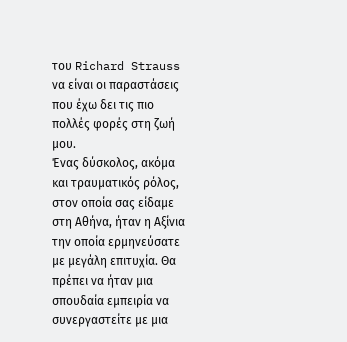του Richard Strauss να είναι οι παραστάσεις που έχω δει τις πιο πολλές φορές στη ζωή μου.
Ένας δύσκολος, ακόμα και τραυματικός ρόλος, στον οποία σας είδαμε στη Αθήνα, ήταν η Αξίνια την οποία ερμηνεύσατε με μεγάλη επιτυχία. Θα πρέπει να ήταν μια σπουδαία εμπειρία να συνεργαστείτε με μια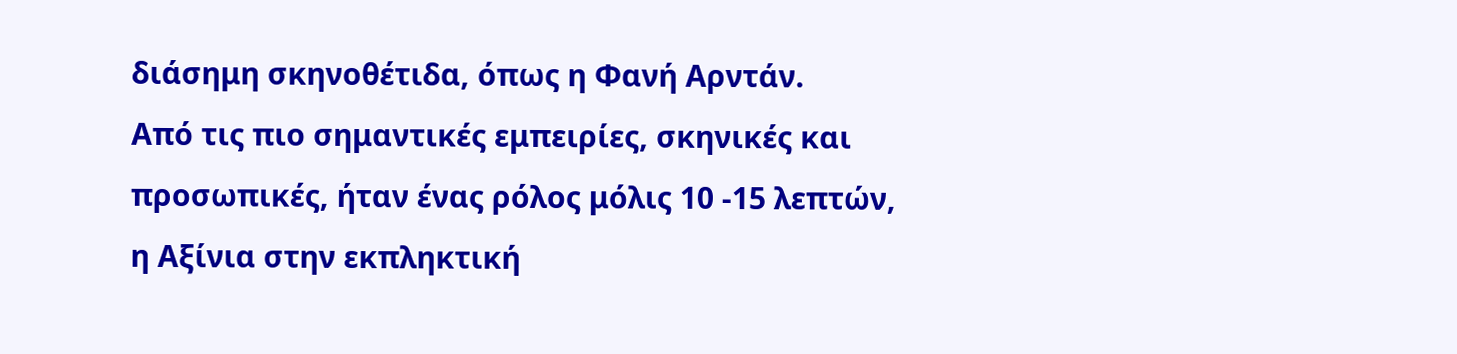διάσημη σκηνοθέτιδα, όπως η Φανή Αρντάν.
Από τις πιο σημαντικές εμπειρίες, σκηνικές και προσωπικές, ήταν ένας ρόλος μόλις 10 -15 λεπτών, η Αξίνια στην εκπληκτική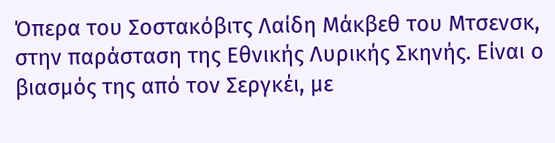Όπερα του Σοστακόβιτς Λαίδη Μάκβεθ του Μτσενσκ, στην παράσταση της Εθνικής Λυρικής Σκηνής. Είναι ο βιασμός της από τον Σεργκέι, με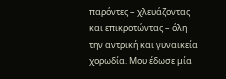παρόντες – χλευάζοντας και επικροτώντας – όλη την αντρική και γυναικεία χορωδία. Μου έδωσε μία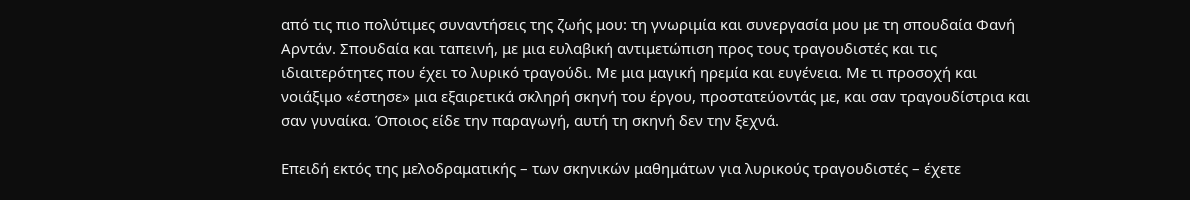από τις πιο πολύτιμες συναντήσεις της ζωής μου: τη γνωριμία και συνεργασία μου με τη σπουδαία Φανή Αρντάν. Σπουδαία και ταπεινή, με μια ευλαβική αντιμετώπιση προς τους τραγουδιστές και τις ιδιαιτερότητες που έχει το λυρικό τραγούδι. Με μια μαγική ηρεμία και ευγένεια. Με τι προσοχή και νοιάξιμο «έστησε» μια εξαιρετικά σκληρή σκηνή του έργου, προστατεύοντάς με, και σαν τραγουδίστρια και σαν γυναίκα. Όποιος είδε την παραγωγή, αυτή τη σκηνή δεν την ξεχνά.

Επειδή εκτός της μελοδραματικής – των σκηνικών μαθημάτων για λυρικούς τραγουδιστές – έχετε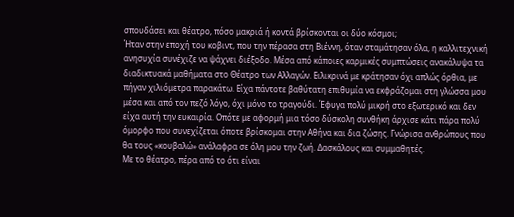σπουδάσει και θέατρο, πόσο μακριά ή κοντά βρίσκονται οι δύο κόσμοι;
Ήταν στην εποχή του κοβιντ, που την πέρασα στη Βιέννη, όταν σταμάτησαν όλα, η καλλιτεχνική ανησυχία συνέχιζε να ψάχνει διέξοδο. Μέσα από κάποιες καρμικές συμπτώσεις ανακάλυψα τα διαδικτυακά μαθήματα στο Θέατρο των Αλλαγών. Ειλικρινά με κράτησαν όχι απλώς όρθια, με πήγαν χιλιόμετρα παρακάτω. Είχα πάντοτε βαθύτατη επιθυμία να εκφράζομαι στη γλώσσα μου μέσα και από τον πεζό λόγο, όχι μόνο το τραγούδι. Έφυγα πολύ μικρή στο εξωτερικό και δεν είχα αυτή την ευκαιρία. Οπότε με αφορμή μια τόσο δύσκολη συνθήκη άρχισε κάτι πάρα πολύ όμορφο που συνεχίζεται όποτε βρίσκομαι στην Αθήνα και δια ζώσης. Γνώρισα ανθρώπους που θα τους «κουβαλώ» ανάλαφρα σε όλη μου την ζωή. Δασκάλους και συμμαθητές.
Με το θέατρο, πέρα από το ότι είναι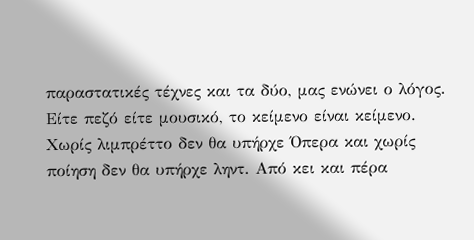παραστατικές τέχνες και τα δύο, μας ενώνει ο λόγος. Είτε πεζό είτε μουσικό, το κείμενο είναι κείμενο. Χωρίς λιμπρέττο δεν θα υπήρχε Όπερα και χωρίς ποίηση δεν θα υπήρχε ληντ. Από κει και πέρα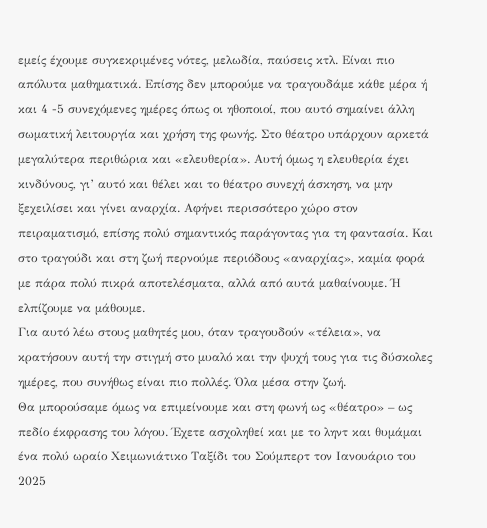εμείς έχουμε συγκεκριμένες νότες, μελωδία, παύσεις κτλ. Είναι πιο απόλυτα μαθηματικά. Επίσης δεν μπορούμε να τραγουδάμε κάθε μέρα ή και 4 -5 συνεχόμενες ημέρες όπως οι ηθοποιοί, που αυτό σημαίνει άλλη σωματική λειτουργία και χρήση της φωνής. Στο θέατρο υπάρχουν αρκετά μεγαλύτερα περιθώρια και «ελευθερία». Αυτή όμως η ελευθερία έχει κινδύνους, γι’ αυτό και θέλει και το θέατρο συνεχή άσκηση, να μην ξεχειλίσει και γίνει αναρχία. Αφήνει περισσότερο χώρο στον πειραματισμό, επίσης πολύ σημαντικός παράγοντας για τη φαντασία. Και στο τραγούδι και στη ζωή περνούμε περιόδους «αναρχίας», καμία φορά με πάρα πολύ πικρά αποτελέσματα, αλλά από αυτά μαθαίνουμε. Ή ελπίζουμε να μάθουμε.
Για αυτό λέω στους μαθητές μου, όταν τραγουδούν «τέλεια», να κρατήσουν αυτή την στιγμή στο μυαλό και την ψυχή τους για τις δύσκολες ημέρες, που συνήθως είναι πιο πολλές. Όλα μέσα στην ζωή.
Θα μπορούσαμε όμως να επιμείνουμε και στη φωνή ως «θέατρο» – ως πεδίο έκφρασης του λόγου. Έχετε ασχοληθεί και με το ληντ και θυμάμαι ένα πολύ ωραίο Χειμωνιάτικο Ταξίδι του Σούμπερτ τον Ιανουάριο του 2025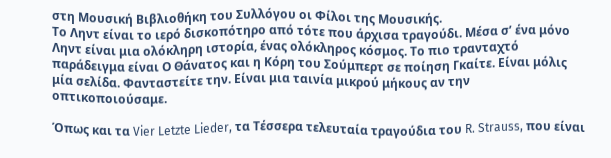στη Μουσική Βιβλιοθήκη του Συλλόγου οι Φίλοι της Μουσικής.
Το Ληντ είναι το ιερό δισκοπότηρο από τότε που άρχισα τραγούδι. Μέσα σ’ ένα μόνο Ληντ είναι μια ολόκληρη ιστορία, ένας ολόκληρος κόσμος. Το πιο τρανταχτό παράδειγμα είναι Ο Θάνατος και η Κόρη του Σούμπερτ σε ποίηση Γκαίτε. Είναι μόλις μία σελίδα. Φανταστείτε την. Είναι μια ταινία μικρού μήκους αν την οπτικοποιούσαμε.

Όπως και τα Vier Letzte Lieder, τα Τέσσερα τελευταία τραγούδια του R. Strauss, που είναι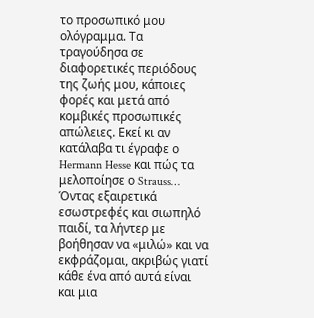το προσωπικό μου ολόγραμμα. Τα τραγούδησα σε διαφορετικές περιόδους της ζωής μου, κάποιες φορές και μετά από κομβικές προσωπικές απώλειες. Εκεί κι αν κατάλαβα τι έγραφε ο Hermann Hesse και πώς τα μελοποίησε ο Strauss… Όντας εξαιρετικά εσωστρεφές και σιωπηλό παιδί, τα λήντερ με βοήθησαν να «μιλώ» και να εκφράζομαι, ακριβώς γιατί κάθε ένα από αυτά είναι και μια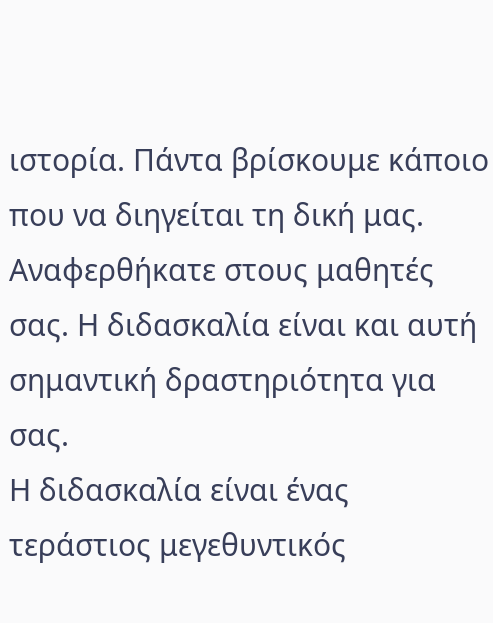ιστορία. Πάντα βρίσκουμε κάποιο που να διηγείται τη δική μας.
Αναφερθήκατε στους μαθητές σας. Η διδασκαλία είναι και αυτή σημαντική δραστηριότητα για σας.
Η διδασκαλία είναι ένας τεράστιος μεγεθυντικός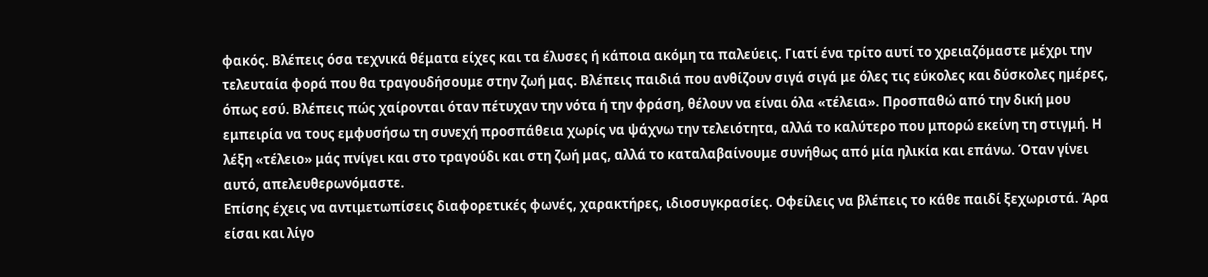φακός. Βλέπεις όσα τεχνικά θέματα είχες και τα έλυσες ή κάποια ακόμη τα παλεύεις. Γιατί ένα τρίτο αυτί το χρειαζόμαστε μέχρι την τελευταία φορά που θα τραγουδήσουμε στην ζωή μας. Βλέπεις παιδιά που ανθίζουν σιγά σιγά με όλες τις εύκολες και δύσκολες ημέρες, όπως εσύ. Βλέπεις πώς χαίρονται όταν πέτυχαν την νότα ή την φράση, θέλουν να είναι όλα «τέλεια». Προσπαθώ από την δική μου εμπειρία να τους εμφυσήσω τη συνεχή προσπάθεια χωρίς να ψάχνω την τελειότητα, αλλά το καλύτερο που μπορώ εκείνη τη στιγμή. Η λέξη «τέλειο» μάς πνίγει και στο τραγούδι και στη ζωή μας, αλλά το καταλαβαίνουμε συνήθως από μία ηλικία και επάνω. Όταν γίνει αυτό, απελευθερωνόμαστε.
Επίσης έχεις να αντιμετωπίσεις διαφορετικές φωνές, χαρακτήρες, ιδιοσυγκρασίες. Οφείλεις να βλέπεις το κάθε παιδί ξεχωριστά. Άρα είσαι και λίγο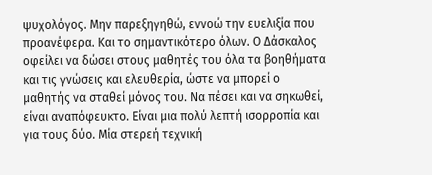ψυχολόγος. Μην παρεξηγηθώ, εννοώ την ευελιξία που προανέφερα. Και το σημαντικότερο όλων. Ο Δάσκαλος οφείλει να δώσει στους μαθητές του όλα τα βοηθήματα και τις γνώσεις και ελευθερία, ώστε να μπορεί ο μαθητής να σταθεί μόνος του. Να πέσει και να σηκωθεί, είναι αναπόφευκτο. Είναι μια πολύ λεπτή ισορροπία και για τους δύο. Μία στερεή τεχνική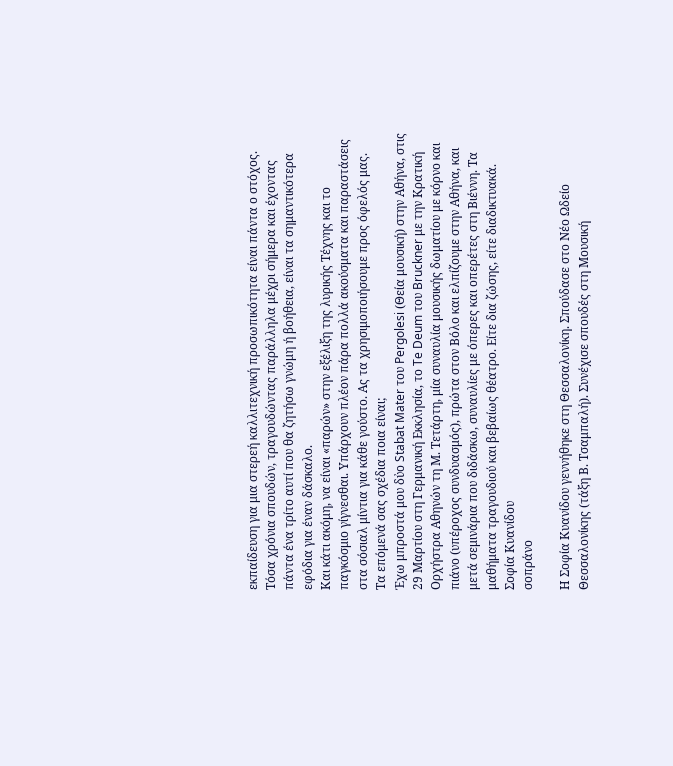εκπαίδευση για μια στερεή καλλιτεχνική προσωπικότητα είναι πάντα ο στόχος. Τόσα χρόνια σπουδών, τραγουδώντας παράλληλα μέχρι σήμερα και έχοντας πάντα ένα τρίτο αυτί που θα ζητήσω γνώμη ή βοήθεια, είναι τα σημαντικότερα εφόδια για έναν δάσκαλο.
Και κάτι ακόμη, να είναι «παρών» στην εξέλιξη της λυρικής Τέχνης και το παγκόσμιο γίγνεσθαι. Υπάρχουν πλέον πάρα πολλά ακούσματα και παραστάσεις στα σόσιαλ μίντια για κάθε γούστο. Ας τα χρησιμοποιήσουμε προς όφελός μας.
Τα επόμενά σας σχέδια ποια είναι;
Έχω μπροστά μου δὐο Stabat Mater του Pergolesi (Θεία μουσική) στην Αθήνα, στις 29 Μαρτίου στη Γερμανική Εκκλησία, το Te Deum του Bruckner με την Κρατική Ορχήστρα Αθηνών τη Μ. Τετάρτη, μία συναυλία μουσικής δωματίου με κόρνο και πιάνο (υπέροχος συνδυασμός), πρώτα στον Βόλο και ελπίζουμε στην Αθήνα, και μετά σεμινάρια που διδάσκω, συναυλίες με όπερες και οπερέτες στη Βιέννη. Τα μαθήματα τραγουδιού και βεβαίως θέατρο. Είτε δια ζώσης, είτε διαδικτυακά.
Σοφία Κυανίδου
σοπράνο

Η Σοφία Κυανίδου γεννήθηκε στη Θεσσαλονίκη. Σπούδασε στο Νέο Ωδείο Θεσσαλονίκης (τάξη Β. Τσαμπαλή). Συνέχισε σπουδές στη Μουσική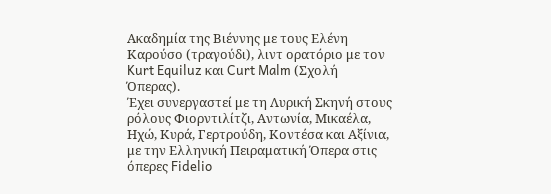Ακαδημία της Βιέννης με τους Ελένη Καρούσο (τραγούδι), λιντ ορατόριο με τον Kurt Equiluz και Curt Malm (Σχολή Όπερας).
Έχει συνεργαστεί με τη Λυρική Σκηνή στους ρόλους Φιορντιλίτζι, Αντωνία, Μικαέλα, Ηχώ, Κυρά, Γερτρούδη, Κοντέσα και Αξίνια, με την Ελληνική Πειραματική Όπερα στις όπερες Fidelio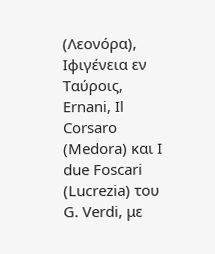(Λεονόρα), Ιφιγένεια εν Ταύροις, Ernani, Il Corsaro (Medora) και I due Foscari (Lucrezia) του G. Verdi, με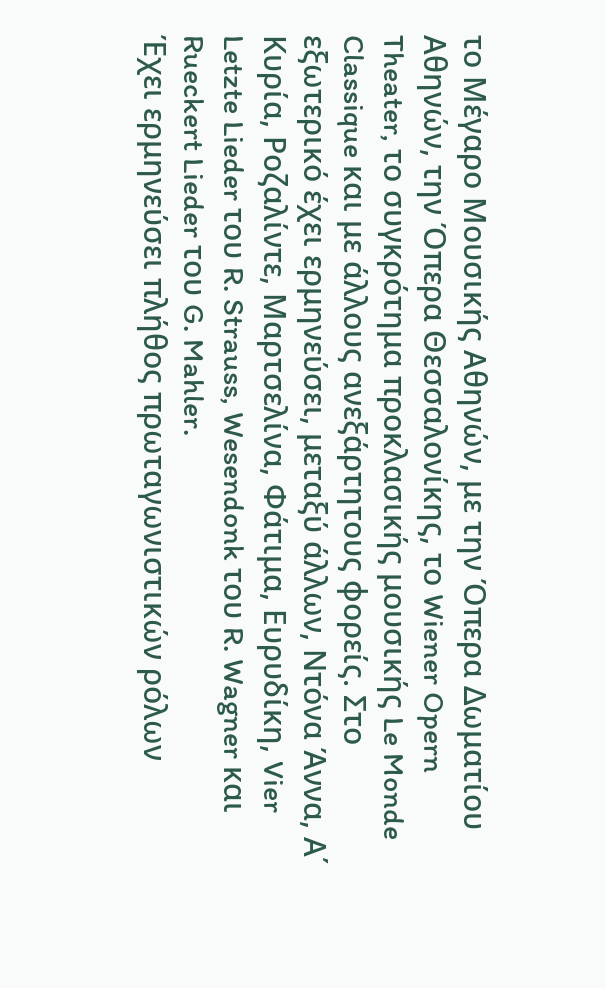το Μέγαρο Μουσικής Αθηνών, με την Όπερα Δωματίου Αθηνών, την Όπερα Θεσσαλονίκης, το Wiener Opern Theater, το συγκρότημα προκλασικής μουσικής Le Monde Classique και με άλλους ανεξάρτητους φορείς. Στo εξωτερικό έχει ερμηνεύσει, μεταξύ άλλων, Ντόνα Άννα, Α΄ Κυρία, Ροζαλίντε, Μαρτσελίνα, Φάτιμα, Ευρυδίκη, Vier Letzte Lieder του R. Strauss, Wesendonk του R. Wagner και Rueckert Lieder του G. Mahler.
Έχει ερμηνεύσει πλήθος πρωταγωνιστικών ρόλων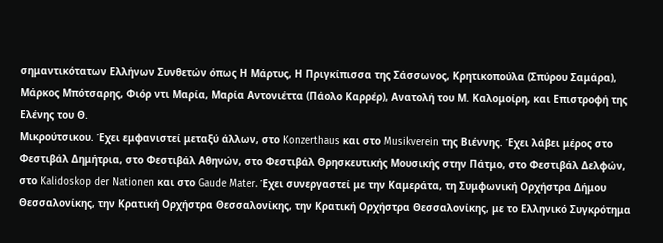σημαντικότατων Ελλήνων Συνθετών όπως Η Μάρτυς, Η Πριγκίπισσα της Σάσσωνος, Κρητικοπούλα (Σπύρου Σαμάρα), Μάρκος Μπότσαρης, Φιόρ ντι Μαρία, Μαρία Αντονιέττα (Πάολο Καρρέρ), Ανατολή του Μ. Καλομοίρη, και Επιστροφή της Ελένης του Θ.
Μικρούτσικου. Έχει εμφανιστεί μεταξύ άλλων, στο Konzerthaus και στο Musikverein της Βιέννης. Έχει λάβει μέρος στο Φεστιβάλ Δημήτρια, στο Φεστιβάλ Αθηνών, στο Φεστιβάλ Θρησκευτικής Μουσικής στην Πάτμο, στο Φεστιβάλ Δελφών, στο Kalidoskop der Nationen και στο Gaude Mater. Έχει συνεργαστεί με την Καμεράτα, τη Συμφωνική Ορχήστρα Δήμου Θεσσαλονίκης, την Κρατική Ορχήστρα Θεσσαλονίκης, την Κρατική Ορχήστρα Θεσσαλονίκης, με το Ελληνικό Συγκρότημα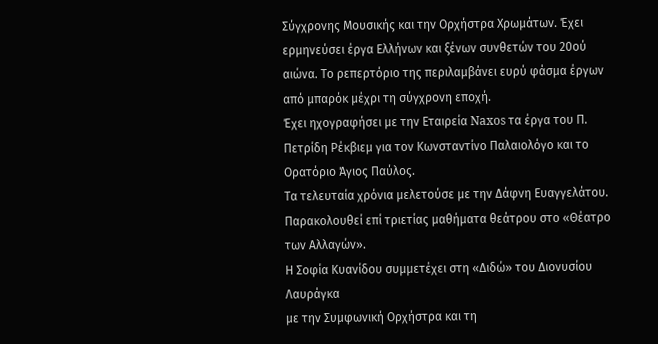Σύγχρονης Μουσικής και την Ορχήστρα Χρωμάτων. Έχει ερμηνεύσει έργα Ελλήνων και ξένων συνθετών του 20ού αιώνα. Το ρεπερτόριο της περιλαμβάνει ευρύ φάσμα έργων από μπαρόκ μέχρι τη σύγχρονη εποχή.
Έχει ηχογραφήσει με την Εταιρεία Naxos τα έργα του Π. Πετρίδη Ρέκβιεμ για τον Κωνσταντίνο Παλαιολόγο και το Ορατόριο Άγιος Παύλος.
Τα τελευταία χρόνια μελετούσε με την Δάφνη Ευαγγελάτου.
Παρακολουθεί επί τριετίας μαθήματα θεάτρου στο «Θέατρο των Αλλαγών».
Η Σοφία Κυανίδου συμμετέχει στη «Διδώ» του Διονυσίου Λαυράγκα
με την Συμφωνική Ορχήστρα και τη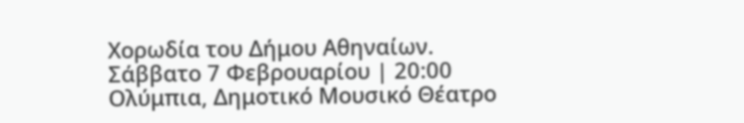Χορωδία του Δήμου Αθηναίων.
Σάββατο 7 Φεβρουαρίου | 20:00
Ολύμπια, Δημοτικό Μουσικό Θέατρο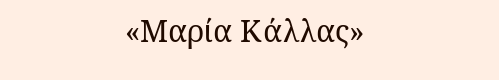«Μαρία Κάλλας»